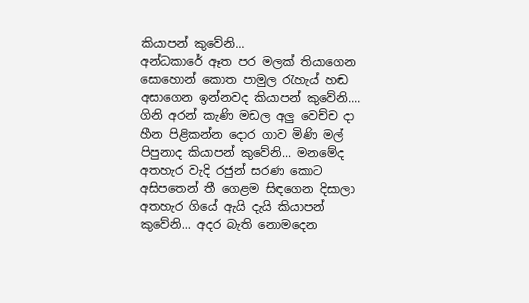කියාපන් කුවේනි...
අන්ධකාරේ ඈත පර මලක් තියාගෙන සොහොන් කොත පාමුල රැහැය් හඬ අසාගෙන ඉන්නවද කියාපන් කුවේනි.... ගිනි අරන් කැණි මඩල අලු වෙච්ච දා හීන පිළිකන්න දොර ගාව මිණි මල් පිපුනාද කියාපන් කුවේනි... මනමේද අතහැර වැදි රජුන් සරණ කොට අසිපතෙන් තී ගෙළම සිඳගෙන දිසාලා අතහැර ගියේ ඇයි දැයි කියාපන් කුවේනි... අදර බැති නොමදෙන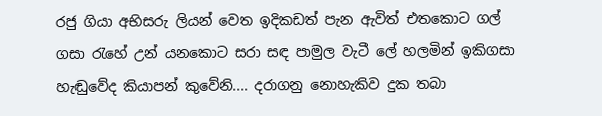රජු ගියා අභිසරු ලියන් වෙත ඉදිකඩත් පැන ඇවිත් එතකොට ගල් ගසා රැහේ උන් යනකොට සරා සඳ පාමුල වැටී ලේ හලමින් ඉකිගසා හැඬුවේද කියාපන් කුවේනි.... දරාගනු නොහැකිව දුක තබා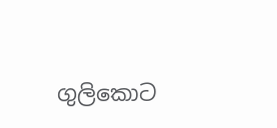ගුලිකොට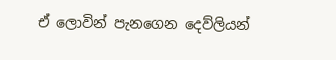ඒ ලොවින් පැනගෙන දෙව්ලියන්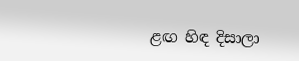ළඟ හිඳ දිසාලා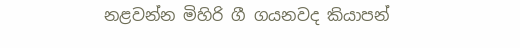නළවන්න මිහිරි ගී ගයනවද කියාපන්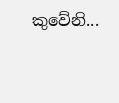කුවේනි...